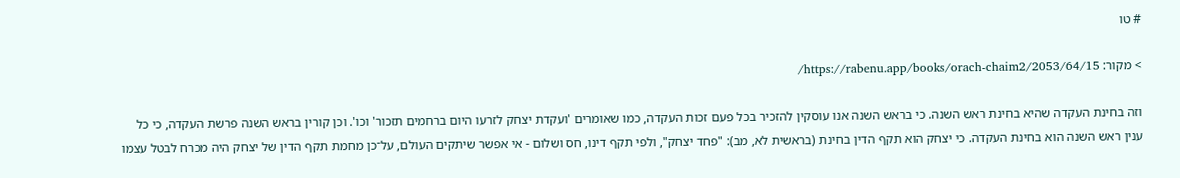# טו

> מקור: https://rabenu.app/books/orach-chaim2/2053/64/15/

וזה בחינת העקדה שהיא בחינת ראש השנה. כי בראש השנה אנו עוסקין להזכיר בכל פעם זכות העקדה, כמו שאומרים 'ועקדת יצחק לזרעו היום ברחמים תזכור' וכו'. וכן קורין בראש השנה פרשת העקדה, כי כל ענין ראש השנה הוא בחינת העקדה. כי יצחק הוא תקף הדין בחינת (בראשית לא, מב): "פחד יצחק", ולפי תקף דינו, חס ושלום - אי אפשר שיתקים העולם, על־כן מחמת תקף הדין של יצחק היה מכרח לבטל עצמו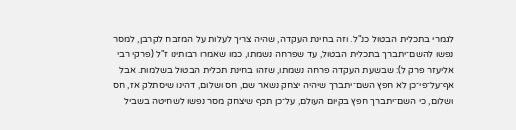לגמרי בתכלית הבטול כנ"ל. וזה בחינת העקדה, שהיה צריך לעלות על המזבח לקרבן, למסר נפשו להשם־יתברך בתכלית הבטול, עד שפרחה נשמתו, כמו שאמרו רבותינו ז"ל (פרקי רבי אליעזר פרק ל): שבשעת העקדה פרחה נשמתו, שזהו בחינת תכלית הבטול בשלמות. אבל אף־על־פי־כן לא חפץ השם־יתברך שיהיה יצחק נשאר שם, חס ושלום, דהינו שיסתלק אז, חס ושלום, כי השם־יתברך חפץ בקיום העולם, על־כן תכף שיצחק מסר נפשו לשחיטה בשביל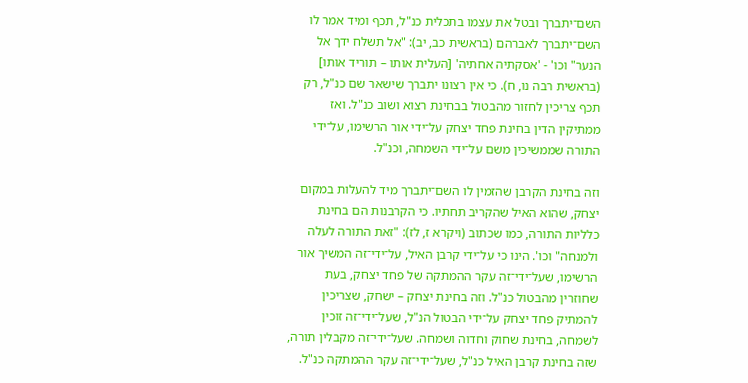השם־יתברך ובטל את עצמו בתכלית כנ"ל, תכף ומיד אמר לו השם־יתברך לאברהם (בראשית כב, יב): "אל תשלח ידך אל הנער" וכו' - 'אסקתיה אחתיה' [העלית אותו – תוריד אותו] (בראשית רבה נו, ח). כי אין רצונו יתברך שישאר שם כנ"ל, רק תכף צריכין לחזור מהבטול בבחינת רצוא ושוב כנ"ל. ואז ממתיקין הדין בחינת פחד יצחק על־ידי אור הרשימו, על־ידי התורה שממשיכין משם על־ידי השמחה, וכנ"ל.

וזה בחינת הקרבן שהזמין לו השם־יתברך מיד להעלות במקום יצחק, שהוא האיל שהקריב תחתיו. כי הקרבנות הם בחינת כלליות התורה, כמו שכתוב (ויקרא ז, לז): "זאת התורה לעלה ולמנחה" וכו'. הינו כי על־ידי קרבן האיל, על־ידי־זה המשיך אור הרשימו, שעל־ידי־זה עקר ההמתקה של פחד יצחק, בעת שחוזרין מהבטול כנ"ל. וזה בחינת יצחק – ישחק, שצריכין להמתיק פחד יצחק על־ידי הבטול הנ"ל, שעל־ידי־זה זוכין לשמחה, בחינת שחוק וחדוה ושמחה. שעל־ידי־זה מקבלין תורה, שזה בחינת קרבן האיל כנ"ל, שעל־ידי־זה עקר ההמתקה כנ"ל.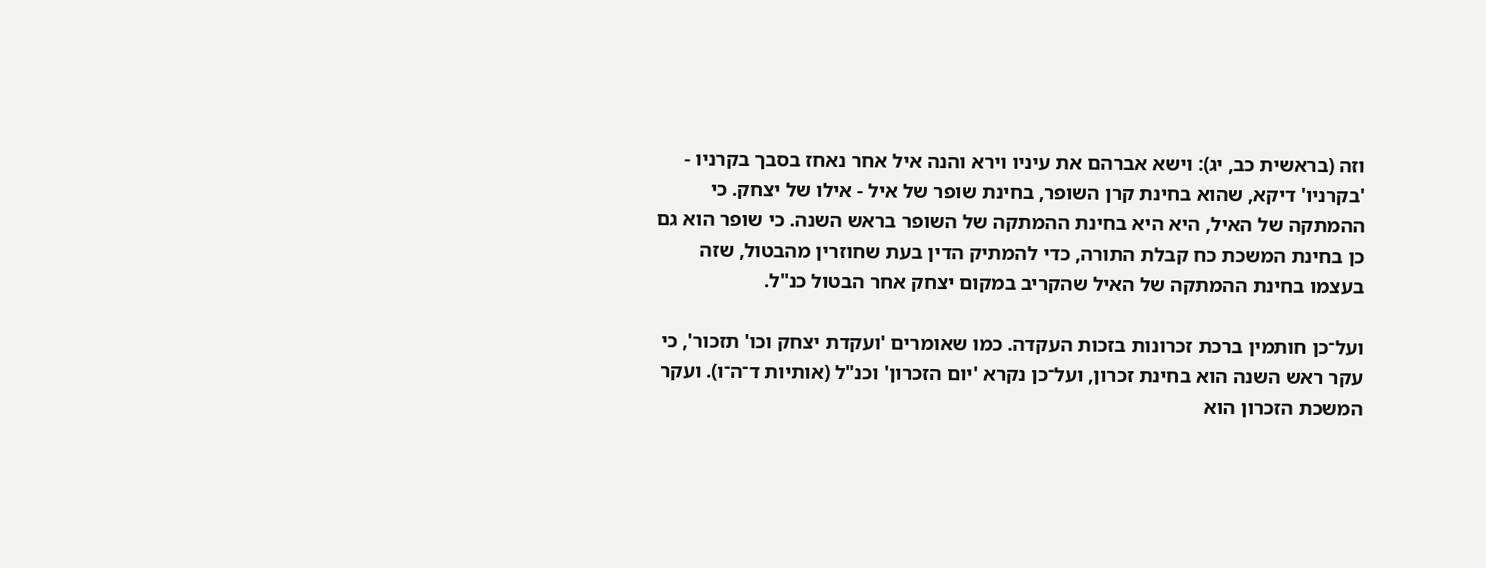וזה (בראשית כב, יג): וישא אברהם את עיניו וירא והנה איל אחר נאחז בסבך בקרניו - 'בקרניו' דיקא, שהוא בחינת קרן השופר, בחינת שופר של איל - אילו של יצחק. כי ההמתקה של האיל, היא היא בחינת ההמתקה של השופר בראש השנה. כי שופר הוא גם כן בחינת המשכת כח קבלת התורה, כדי להמתיק הדין בעת שחוזרין מהבטול, שזה בעצמו בחינת ההמתקה של האיל שהקריב במקום יצחק אחר הבטול כנ"ל.

ועל־כן חותמין ברכת זכרונות בזכות העקדה. כמו שאומרים 'ועקדת יצחק וכו' תזכור', כי עקר ראש השנה הוא בחינת זכרון, ועל־כן נקרא 'יום הזכרון' וכנ"ל (אותיות ד־ה־ו). ועקר המשכת הזכרון הוא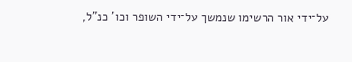על־ידי אור הרשימו שנמשך על־ידי השופר וכו' כנ"ל,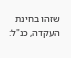שזהו בחינת העקדה, כנ"ל: